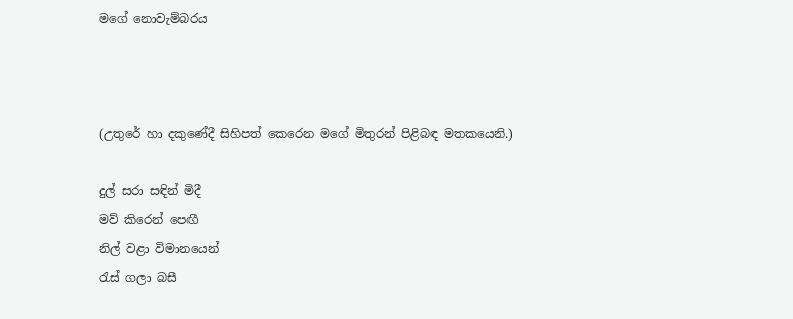මගේ නොවැම්බරය



(උතුරේ හා දකුණේදී සිහිපත් කෙරෙන මගේ මිතුරන් පිළිබඳ මතකයෙනි.)

දුල් සරා සඳින් මිදී
මව් කිරෙන් පෙඟී
නිල් වළා විමානයෙන්
රැස් ගලා බසී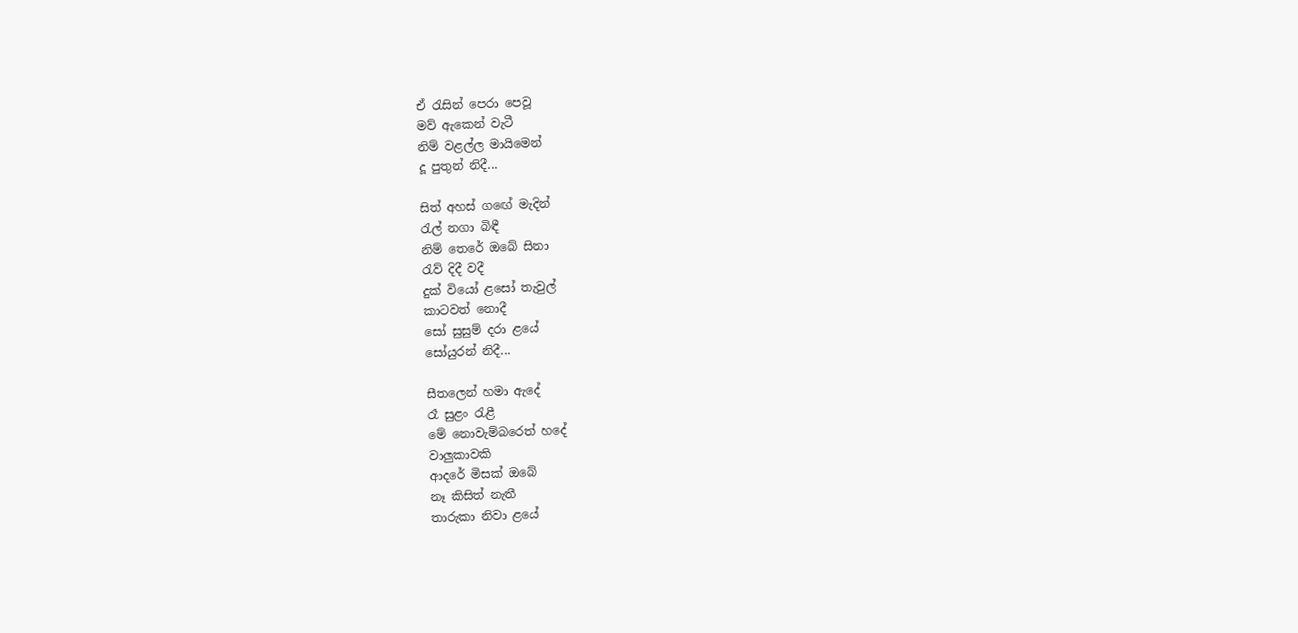ඒ රැසින් පෙරා පෙවූ
මව් ඇකෙන් වැටී
නිම් වළල්ල මායිමෙන්
දූ පුතුන් නිදී...

සිත් අහස් ගඟේ මැදින්
රැල් නගා බිඳී
නිම් තෙරේ ඔබේ සිනා
රැව් දිදී වදී
දුක් වියෝ ළසෝ තැවුල්
කාටවත් නොදී
සෝ සුසුම් දරා ළයේ
සෝයුරන් නිදී...

සීතලෙන් හමා ඇදේ
රෑ සුළං රැළී
මේ නොවැම්බරෙත් හදේ
වාලුකාවකි
ආදරේ මිසක් ඔබේ
නෑ කිසිත් නැතී
තාරුකා නිවා ළයේ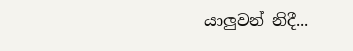යාලුවන් නිදී...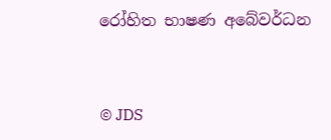රෝහිත භාෂණ අබේවර්ධන


© JDS